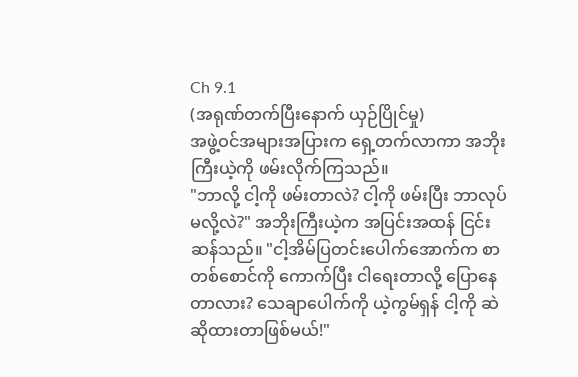Ch 9.1
(အရုဏ်တက်ပြီးနောက် ယှဉ်ပြိုင်မှု)
အဖွဲ့ဝင်အများအပြားက ရှေ့တက်လာကာ အဘိုးကြီးယဲ့ကို ဖမ်းလိုက်ကြသည်။
"ဘာလို့ ငါ့ကို ဖမ်းတာလဲ? ငါ့ကို ဖမ်းပြီး ဘာလုပ်မလို့လဲ?" အဘိုးကြီးယဲ့က အပြင်းအထန် ငြင်းဆန်သည်။ "ငါ့အိမ်ပြတင်းပေါက်အောက်က စာတစ်စောင်ကို ကောက်ပြီး ငါရေးတာလို့ ပြောနေတာလား? သေချာပေါက်ကို ယဲ့ကွမ်ရှန် ငါ့ကို ဆဲဆိုထားတာဖြစ်မယ်!"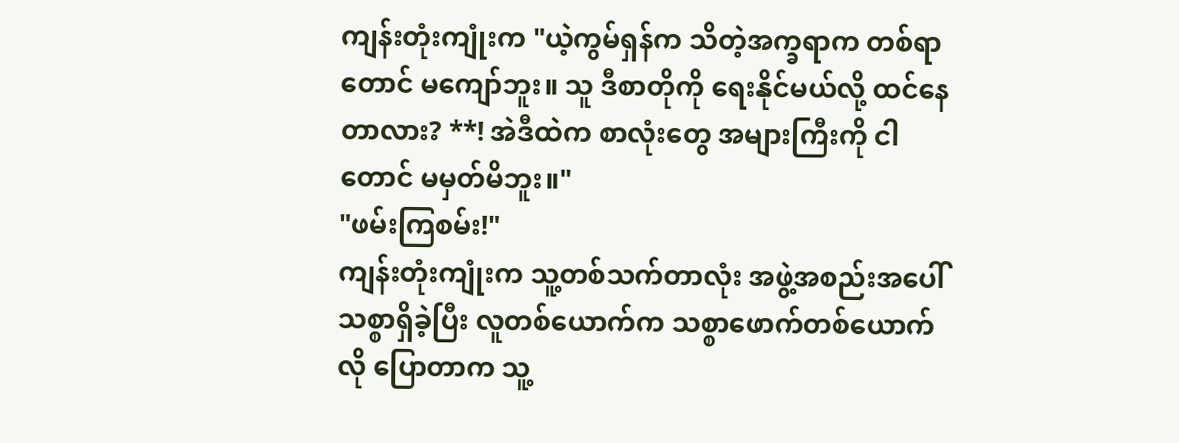ကျန်းတုံးကျုံးက "ယဲ့ကွမ်ရှန်က သိတဲ့အက္ခရာက တစ်ရာတောင် မကျော်ဘူး။ သူ ဒီစာတိုကို ရေးနိုင်မယ်လို့ ထင်နေတာလား? **! အဲဒီထဲက စာလုံးတွေ အများကြီးကို ငါတောင် မမှတ်မိဘူး။"
"ဖမ်းကြစမ်း!"
ကျန်းတုံးကျုံးက သူ့တစ်သက်တာလုံး အဖွဲ့အစည်းအပေါ် သစ္စာရှိခဲ့ပြီး လူတစ်ယောက်က သစ္စာဖောက်တစ်ယောက်လို ပြောတာက သူ့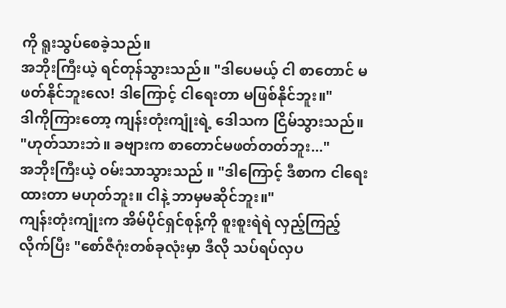ကို ရူးသွပ်စေခဲ့သည်။
အဘိုးကြီးယဲ့ ရင်တုန်သွားသည်။ "ဒါပေမယ့် ငါ စာတောင် မဖတ်နိုင်ဘူးလေ! ဒါကြောင့် ငါရေးတာ မဖြစ်နိုင်ဘူး။"
ဒါကိုကြားတော့ ကျန်းတုံးကျုံးရဲ့ ဒေါသက ငြိမ်သွားသည်။ "ဟုတ်သားဘဲ။ ခဗျားက စာတောင်မဖတ်တတ်ဘူး..."
အဘိုးကြီးယဲ့ ဝမ်းသာသွားသည် ။ "ဒါကြောင့် ဒီစာက ငါရေးထားတာ မဟုတ်ဘူး။ ငါနဲ့ ဘာမှမဆိုင်ဘူး။"
ကျန်းတုံးကျုံးက အိမ်ပိုင်ရှင်စုန့်ကို စူးစူးရဲရဲ လှည့်ကြည့်လိုက်ပြီး "စော်ဇီဂုံးတစ်ခုလုံးမှာ ဒီလို သပ်ရပ်လှပ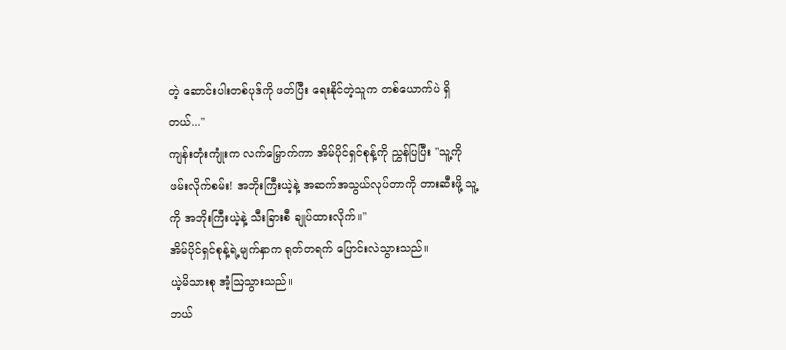တဲ့ ဆောင်းပါးတစ်ပုဒ်ကို ဖတ်ပြီး ရေးနိုင်တဲ့သူက တစ်ယောက်ပဲ ရှိတယ်..."
ကျန်းတုံးကျုံးက လက်မြှောက်ကာ အိမ်ပိုင်ရှင်စုန့်ကို ညွှန်ပြပြီး "သူ့ကို ဖမ်းလိုက်စမ်း! အဘိုးကြီးယဲ့နဲ့ အဆက်အသွယ်လုပ်တာကို တားဆီးဖို့ သူ့ကို အဘိုးကြီးယဲ့နဲ့ သီးခြားစီ ချုပ်ထားလိုက်။"
အိမ်ပိုင်ရှင်စုန့်ရဲ့မျက်နှာက ရုတ်တရက် ပြောင်းလဲသွားသည်။
ယဲ့မိသားစု အံ့ဩသွားသည်။
ဘယ်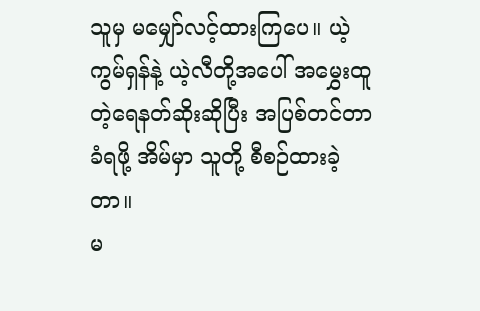သူမှ မမျှော်လင့်ထားကြပေ။ ယဲ့ကွမ်ရှန်နဲ့ ယဲ့လီတို့အပေါ် အမွှေးထူတဲ့ရေနတ်ဆိုးဆိုပြီး အပြစ်တင်တာ ခံရဖို့ အိမ်မှာ သူတို့ စီစဉ်ထားခဲ့တာ။
မ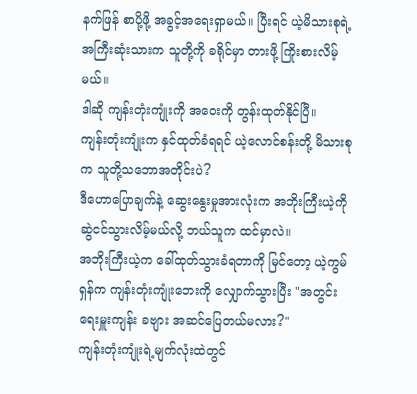နက်ဖြန် စာပို့ဖို့ အခွင့်အရေးရှာမယ်။ ပြီးရင် ယဲ့မိသားစုရဲ့ အကြီးဆုံးသားက သူတို့ကို ခရိုင်မှာ တားဖို့ ကြိုးစားလိမ့်မယ်။
ဒါဆို ကျန်းတုံးကျုံးကို အဝေးကို တွန်းထုတ်နိုင်ပြီ။
ကျန်းတုံးကျုံးက နှင်ထုတ်ခံရရင် ယဲ့လောင်စန်းတို့ မိသားစုက သူတို့သဘောအတိုင်းပဲ?
ဒီဟောပြောချက်နဲ့ ဆွေးနွေးမှုအားလုံးက အဘိုးကြီးယဲ့ကို ဆွဲငင်သွားလိမ့်မယ်လို့ ဘယ်သူက ထင်မှာလဲ။
အဘိုးကြီးယဲ့က ခေါ်ထုတ်သွားခံရတာကို မြင်တော့ ယဲ့ကွမ်ရှန်က ကျန်းတုံးကျုံးဘေးကို လျှောက်သွားပြီး "အတွင်းရေးမှူးကျန်း ခဗျား အဆင်ပြေတယ်မလား?"
ကျန်းတုံးကျုံးရဲ့မျက်လုံးထဲတွင်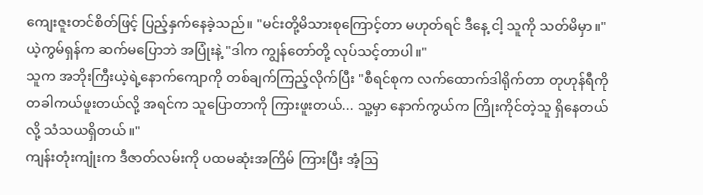ကျေးဇူးတင်စိတ်ဖြင့် ပြည့်နှက်နေခဲ့သည်။ "မင်းတို့မိသားစုကြောင့်တာ မဟုတ်ရင် ဒီနေ့ ငါ့ သူကို သတ်မိမှာ။"
ယဲ့ကွမ်ရှန်က ဆက်မပြောဘဲ အပြုံးနဲ့ "ဒါက ကျွန်တော်တို့ လုပ်သင့်တာပါ။"
သူက အဘိုးကြီးယဲ့ရဲ့နောက်ကျောကို တစ်ချက်ကြည့်လိုက်ပြီး "စီရင်စုက လက်ထောက်ဒါရိုက်တာ တုဟုန်ရီကို တခါကယ်ဖူးတယ်လို့ အရင်က သူပြောတာကို ကြားဖူးတယ်... သူ့မှာ နောက်ကွယ်က ကြိုးကိုင်တဲ့သူ ရှိနေတယ်လို့ သံသယရှိတယ်။"
ကျန်းတုံးကျုံးက ဒီဇာတ်လမ်းကို ပထမဆုံးအကြိမ် ကြားပြီး အံ့ဩ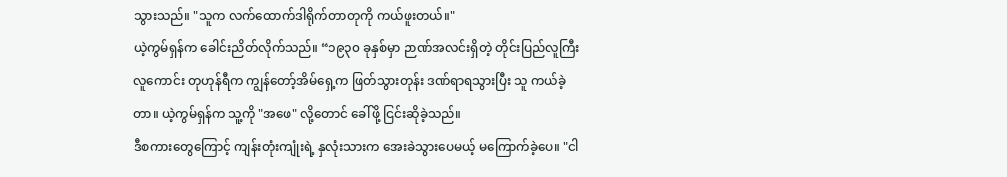သွားသည်။ "သူက လက်ထောက်ဒါရိုက်တာတုကို ကယ်ဖူးတယ်။"
ယဲ့ကွမ်ရှန်က ခေါင်းညိတ်လိုက်သည်။ “၁၉၃၀ ခုနှစ်မှာ ဉာဏ်အလင်းရှိတဲ့ တိုင်းပြည်လူကြီးလူကောင်း တုဟုန်ရီက ကျွန်တော့်အိမ်ရှေ့က ဖြတ်သွားတုန်း ဒဏ်ရာရသွားပြီး သူ ကယ်ခဲ့တာ။ ယဲ့ကွမ်ရှန်က သူ့ကို "အဖေ" လို့တောင် ခေါ်ဖို့ ငြင်းဆိုခဲ့သည်။
ဒီစကားတွေကြောင့် ကျန်းတုံးကျုံးရဲ့ နှလုံးသားက အေးခဲသွားပေမယ့် မကြောက်ခဲ့ပေ။ "ငါ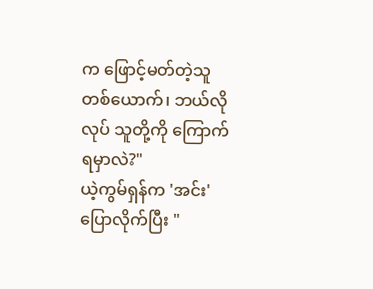က ဖြောင့်မတ်တဲ့သူတစ်ယောက်၊ ဘယ်လိုလုပ် သူတို့ကို ကြောက်ရမှာလဲ?"
ယဲ့ကွမ်ရှန်က 'အင်း' ပြောလိုက်ပြီး "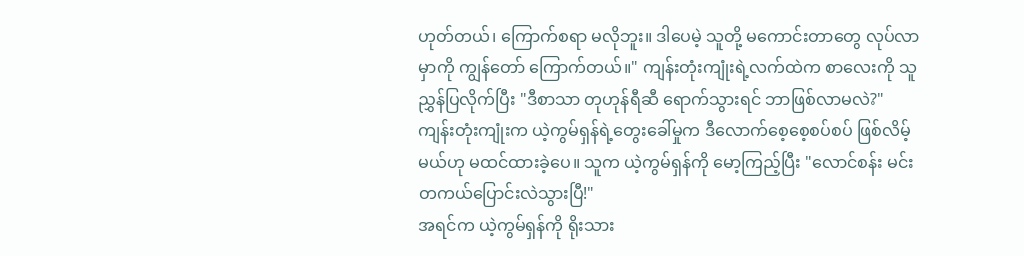ဟုတ်တယ်၊ ကြောက်စရာ မလိုဘူး။ ဒါပေမဲ့ သူတို့ မကောင်းတာတွေ လုပ်လာမှာကို ကျွန်တော် ကြောက်တယ်။" ကျန်းတုံးကျုံးရဲ့လက်ထဲက စာလေးကို သူ ညွှန်ပြလိုက်ပြီး "ဒီစာသာ တုဟုန်ရီဆီ ရောက်သွားရင် ဘာဖြစ်လာမလဲ?"
ကျန်းတုံးကျုံးက ယဲ့ကွမ်ရှန်ရဲ့တွေးခေါ်မှုက ဒီလောက်စေ့စေ့စပ်စပ် ဖြစ်လိမ့်မယ်ဟု မထင်ထားခဲ့ပေ။ သူက ယဲ့ကွမ်ရှန်ကို မော့ကြည့်ပြီး "လောင်စန်း မင်း တကယ်ပြောင်းလဲသွားပြီ!"
အရင်က ယဲ့ကွမ်ရှန်ကို ရိုးသား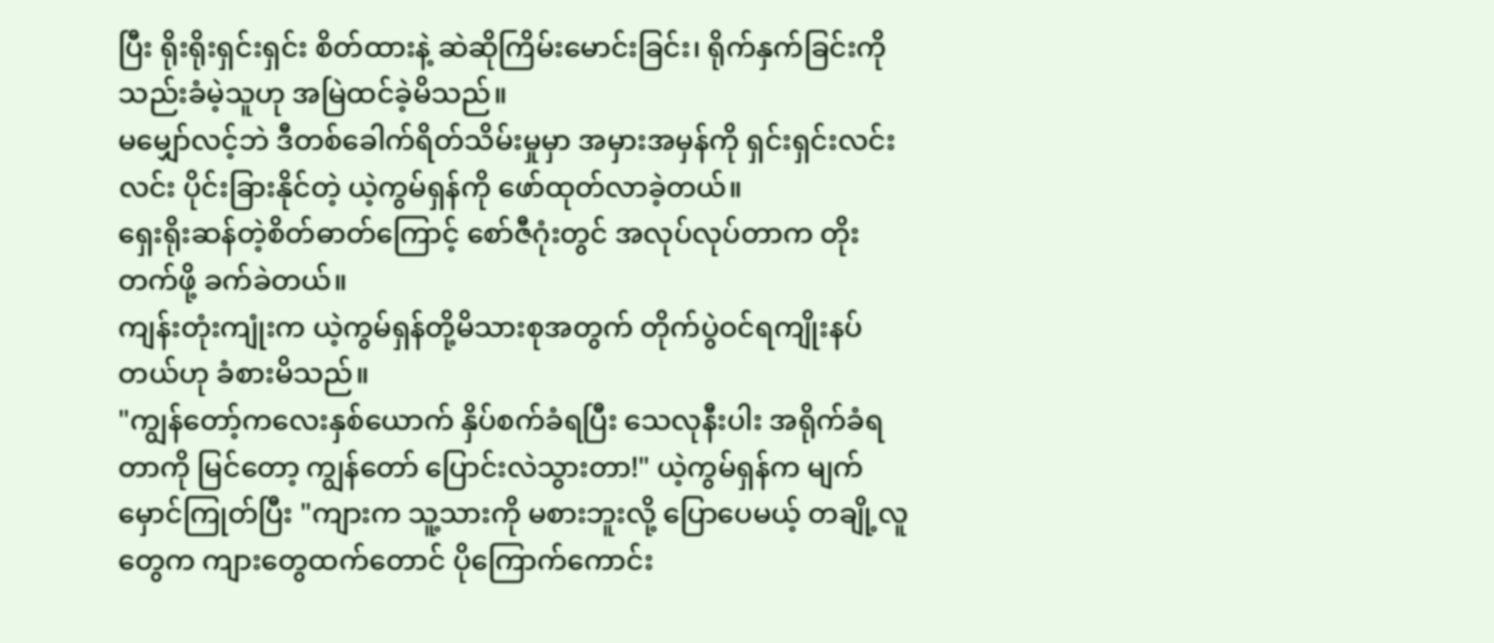ပြီး ရိုးရိုးရှင်းရှင်း စိတ်ထားနဲ့ ဆဲဆိုကြိမ်းမောင်းခြင်း၊ ရိုက်နှက်ခြင်းကို သည်းခံမဲ့သူဟု အမြဲထင်ခဲ့မိသည်။
မမျှော်လင့်ဘဲ ဒီတစ်ခေါက်ရိတ်သိမ်းမှုမှာ အမှားအမှန်ကို ရှင်းရှင်းလင်းလင်း ပိုင်းခြားနိုင်တဲ့ ယဲ့ကွမ်ရှန်ကို ဖော်ထုတ်လာခဲ့တယ်။
ရှေးရိုးဆန်တဲ့စိတ်ဓာတ်ကြောင့် စော်ဇီဂုံးတွင် အလုပ်လုပ်တာက တိုးတက်ဖို့ ခက်ခဲတယ်။
ကျန်းတုံးကျုံးက ယဲ့ကွမ်ရှန်တို့မိသားစုအတွက် တိုက်ပွဲဝင်ရကျိုးနပ်တယ်ဟု ခံစားမိသည်။
"ကျွန်တော့်ကလေးနှစ်ယောက် နှိပ်စက်ခံရပြီး သေလုနီးပါး အရိုက်ခံရတာကို မြင်တော့ ကျွန်တော် ပြောင်းလဲသွားတာ!" ယဲ့ကွမ်ရှန်က မျက်မှောင်ကြုတ်ပြီး "ကျားက သူ့သားကို မစားဘူးလို့ ပြောပေမယ့် တချို့လူတွေက ကျားတွေထက်တောင် ပိုကြောက်ကောင်း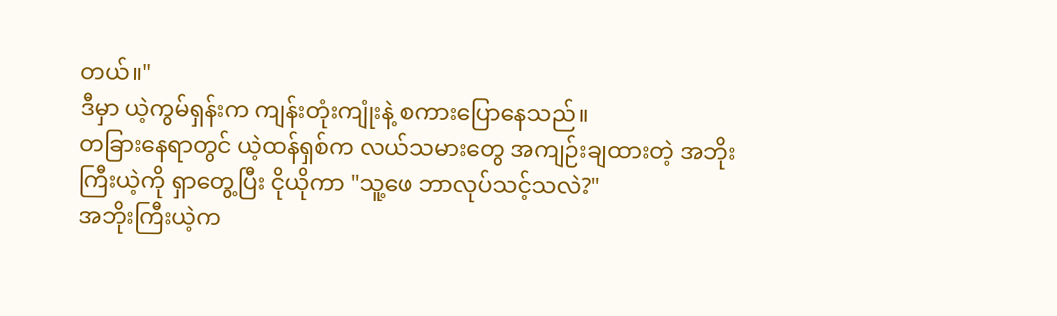တယ်။"
ဒီမှာ ယဲ့ကွမ်ရှန်းက ကျန်းတုံးကျုံးနဲ့ စကားပြောနေသည်။
တခြားနေရာတွင် ယဲ့ထန်ရှစ်က လယ်သမားတွေ အကျဉ်းချထားတဲ့ အဘိုးကြီးယဲ့ကို ရှာတွေ့ပြီး ငိုယိုကာ "သူ့ဖေ ဘာလုပ်သင့်သလဲ?"
အဘိုးကြီးယဲ့က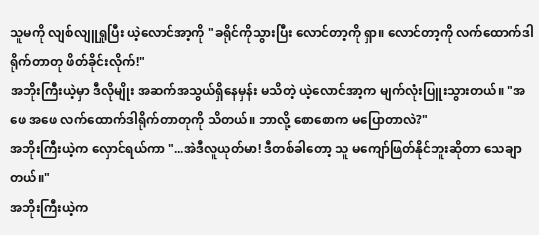သူမကို လျစ်လျူရှုပြီး ယဲ့လောင်အာ့ကို "ခရိုင်ကိုသွားပြီး လောင်တာ့ကို ရှာ။ လောင်တာ့ကို လက်ထောက်ဒါရိုက်တာတု ဖိတ်ခိုင်းလိုက်!"
အဘိုးကြီးယဲ့မှာ ဒီလိုမျိုး အဆက်အသွယ်ရှိနေမှန်း မသိတဲ့ ယဲ့လောင်အာ့က မျက်လုံးပြူးသွားတယ်။ "အဖေ အဖေ လက်ထောက်ဒါရိုက်တာတုကို သိတယ်။ ဘာလို့ စောစောက မပြောတာလဲ?"
အဘိုးကြီးယဲ့က လှောင်ရယ်ကာ "...အဲဒီလူယုတ်မာ! ဒီတစ်ခါတော့ သူ မကျော်ဖြတ်နိုင်ဘူးဆိုတာ သေချာတယ်။"
အဘိုးကြီးယဲ့က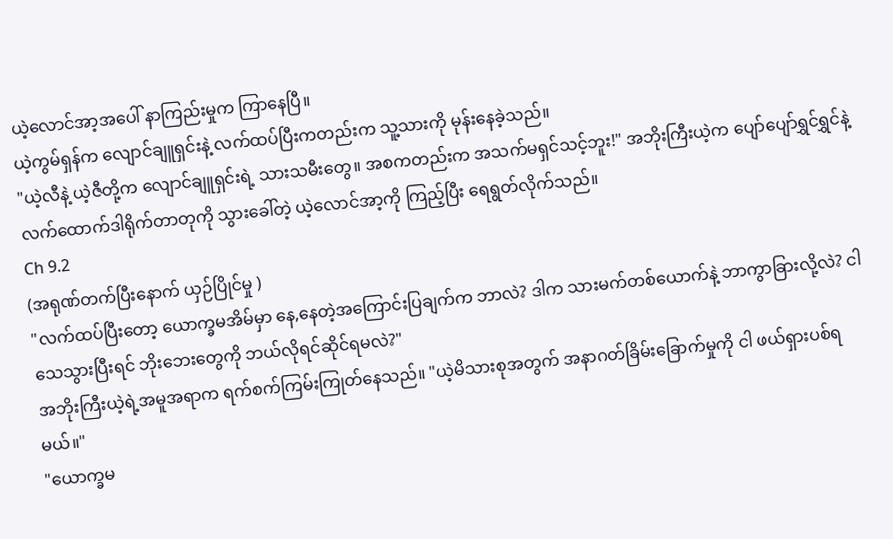ယဲ့လောင်အာ့အပေါ် နာကြည်းမှုက ကြာနေပြီ။
ယဲ့ကွမ်ရှန်က လျောင်ချူရှင်းနဲ့ လက်ထပ်ပြီးကတည်းက သူ့သားကို မုန်းနေခဲ့သည်။
"ယဲ့လီနဲ့ ယဲ့ဇီတို့က လျောင်ချူရှင်းရဲ့ သားသမီးတွေ။ အစကတည်းက အသက်မရှင်သင့်ဘူး!" အဘိုးကြီးယဲ့က ပျော်ပျော်ရွှင်ရွှင်နဲ့လက်ထောက်ဒါရိုက်တာတုကို သွားခေါ်တဲ့ ယဲ့လောင်အာ့ကို ကြည့်ပြီး ရေရွတ်လိုက်သည်။
Ch 9.2
(အရုဏ်တက်ပြီးနောက် ယှဉ်ပြိုင်မှု )
"လက်ထပ်ပြီးတော့ ယောက္ခမအိမ်မှာ နေ,နေတဲ့အကြောင်းပြချက်က ဘာလဲ? ဒါက သားမက်တစ်ယောက်နဲ့ ဘာကွာခြားလို့လဲ? ငါ သေသွားပြီးရင် ဘိုးဘေးတွေကို ဘယ်လိုရင်ဆိုင်ရမလဲ?"
အဘိုးကြီးယဲ့ရဲ့အမူအရာက ရက်စက်ကြမ်းကြုတ်နေသည်။ "ယဲ့မိသားစုအတွက် အနာဂတ်ခြိမ်းခြောက်မှုကို ငါ ဖယ်ရှားပစ်ရမယ်။"
"ယောက္ခမ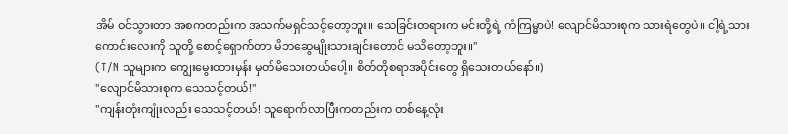အိမ် ဝင်သွားတာ အစကတည်းက အသက်မရှင်သင့်တော့ဘူး။ သေခြင်းတရားက မင်းတို့ရဲ့ ကံကြမ္မာပဲ! လျောင်မိသားစုက သားရဲတွေပဲ။ ငါ့ရဲ့သားကောင်းလေးကို သူတို့ စောင့်ရှောက်တာ မိဘဆွေမျိုးသားချင်းတောင် မသိတော့ဘူး။"
(T/N သူများက ကျွေးမွေးထားမှန်း မှတ်မိသေးတယ်ပေါ့။ စိတ်တိုစရာအပိုင်းတွေ ရှိသေးတယ်နော်။)
"လျောင်မိသားစုက သေသင့်တယ်!"
"ကျန်းတုံးကျုံးလည်း သေသင့်တယ်! သူရောက်လာပြီးကတည်းက တစ်နေ့လုံး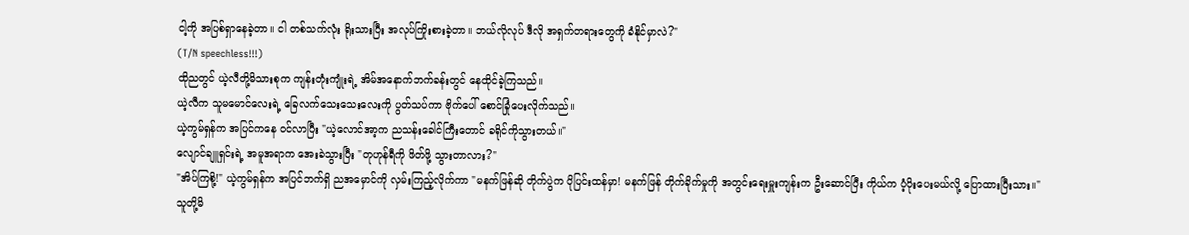ငါ့ကို အပြစ်ရှာနေခဲ့တာ။ ငါ တစ်သက်လုံး ရိုးသားပြီး အလုပ်ကြိုးစားခဲ့တာ။ ဘယ်လိုလုပ် ဒီလို အရှက်တရားတွေကို ခံနိုင်မှာလဲ?"
(T/N speechless!!!)
ထိုညတွင် ယဲ့လီတို့မိသားစုက ကျန်းတုံးကျုံးရဲ့ အိမ်အနောက်ဘက်ခန်းတွင် နေထိုင်ခဲ့ကြသည်။
ယဲ့လီက သူမမောင်လေးရဲ့ ခြေလက်သေးသေးလေးကို ပွတ်သပ်ကာ ဗိုက်ပေါ် စောင်ခြုံပေးလိုက်သည်။
ယဲ့ကွမ်ရှန်က အပြင်ကနေ ဝင်လာပြီး "ယဲ့လောင်အာ့က ညသန်းခေါင်ကြီးတောင် ခရိုင်ကိုသွားတယ်။"
လျောင်ချူရှင်းရဲ့ အမူအရာက အေးခဲသွားပြီး "တုဟုန်ရီကို ဖိတ်ဖို့ သွားတာလား?"
"အိပ်ကြစို့!" ယဲ့ကွမ်ရှန်က အပြင်ဘက်ရှိ ညအမှောင်ကို လှမ်းကြည့်လိုက်ကာ "မနက်ဖြန်ဆို တိုက်ပွဲက ပိုပြင်းထန်မှာ! မနက်ဖြန် တိုက်ခိုက်မှုကို အတွင်းရေးမှူးကျန်းက ဦးဆောင်ပြီး ကိုယ်က ပံ့ပိုးပေးမယ်လို့ ပြောထားပြီးသား။"
သူတို့မိ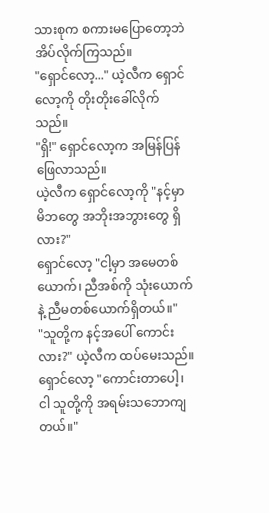သားစုက စကားမပြောတော့ဘဲ အိပ်လိုက်ကြသည်။
"ရှောင်လော့..." ယဲ့လီက ရှောင်လော့ကို တိုးတိုးခေါ်လိုက်သည်။
"ရှိ!" ရှောင်လော့က အမြန်ပြန်ဖြေလာသည်။
ယဲ့လီက ရှောင်လော့ကို "နင့်မှာ မိဘတွေ အဘိုးအဘွားတွေ ရှိလား?"
ရှောင်လော့ "ငါ့မှာ အမေတစ်ယောက်၊ ညီအစ်ကို သုံးယောက်နဲ့ ညီမတစ်ယောက်ရှိတယ်။"
"သူတို့က နင့်အပေါ် ကောင်းလား?" ယဲ့လီက ထပ်မေးသည်။
ရှောင်လော့ "ကောင်းတာပေါ့၊ ငါ သူတို့ကို အရမ်းသဘောကျတယ်။"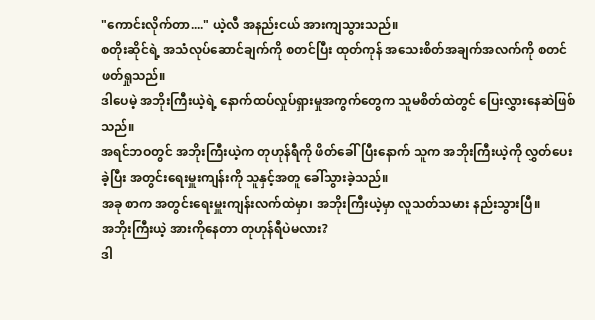"ကောင်းလိုက်တာ...." ယဲ့လီ အနည်းငယ် အားကျသွားသည်။
စတိုးဆိုင်ရဲ့ အသံလုပ်ဆောင်ချက်ကို စတင်ပြီး ထုတ်ကုန် အသေးစိတ်အချက်အလက်ကို စတင်ဖတ်ရှုသည်။
ဒါပေမဲ့ အဘိုးကြီးယဲ့ရဲ့ နောက်ထပ်လှုပ်ရှားမှုအကွက်တွေက သူမစိတ်ထဲတွင် ပြေးလွှားနေဆဲဖြစ်သည်။
အရင်ဘဝတွင် အဘိုးကြီးယဲ့က တုဟုန်ရီကို ဖိတ်ခေါ်ပြီးနောက် သူက အဘိုးကြီးယဲ့ကို လွှတ်ပေးခဲ့ပြီး အတွင်းရေးမှူးကျန်းကို သူနှင့်အတူ ခေါ်သွားခဲ့သည်။
အခု စာက အတွင်းရေးမှူးကျန်းလက်ထဲမှာ၊ အဘိုးကြီးယဲ့မှာ လူသတ်သမား နည်းသွားပြီ။
အဘိုးကြီးယဲ့ အားကိုနေတာ တုဟုန်ရီပဲမလား?
ဒါ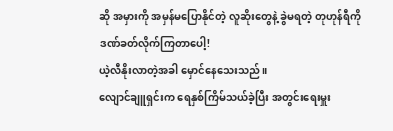ဆို အမှားကို အမှန်မပြောနိုင်တဲ့ လူဆိုးတွေနဲ့ ခွဲမရတဲ့ တုဟုန်ရီကို ဒဏ်ခတ်လိုက်ကြတာပေါ့!
ယဲ့လီနိုးလာတဲ့အခါ မှောင်နေသေးသည်။
လျောင်ချူရှင်းက ရေနှစ်ကြိမ်သယ်ခဲ့ပြီး အတွင်းရေးမှူး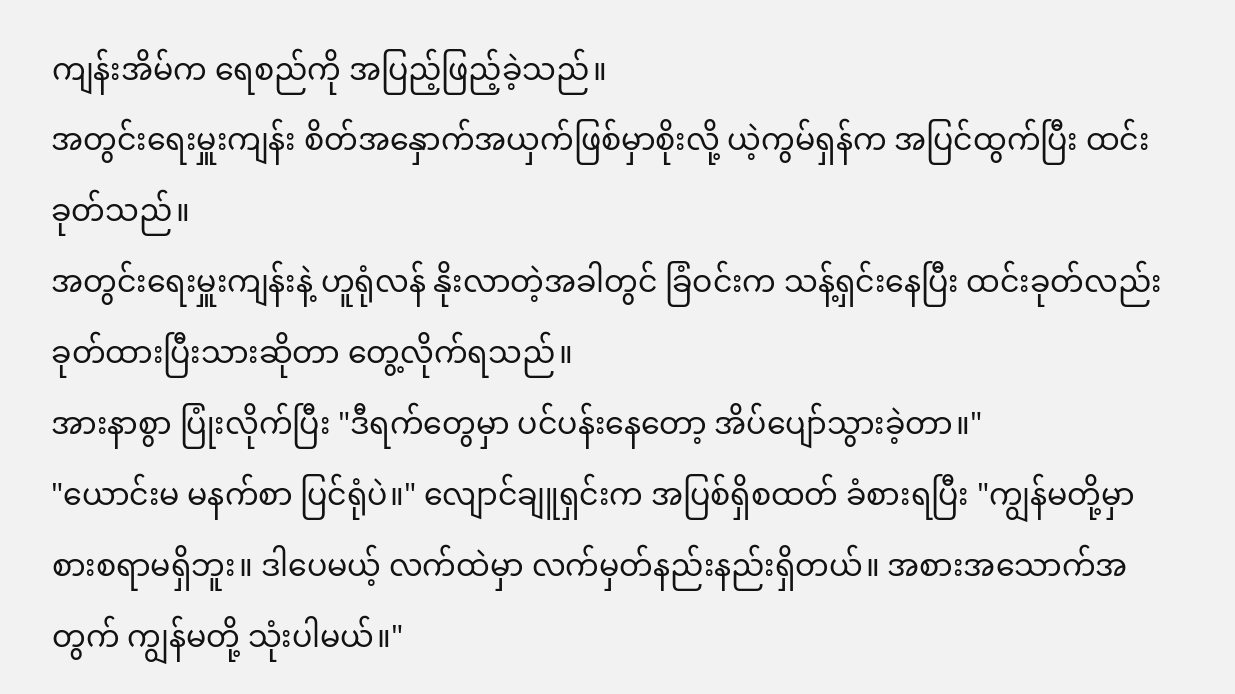ကျန်းအိမ်က ရေစည်ကို အပြည့်ဖြည့်ခဲ့သည်။
အတွင်းရေးမှူးကျန်း စိတ်အနှောက်အယှက်ဖြစ်မှာစိုးလို့ ယဲ့ကွမ်ရှန်က အပြင်ထွက်ပြီး ထင်းခုတ်သည်။
အတွင်းရေးမှူးကျန်းနဲ့ ဟူရုံလန် နိုးလာတဲ့အခါတွင် ခြံဝင်းက သန့်ရှင်းနေပြီး ထင်းခုတ်လည်း ခုတ်ထားပြီးသားဆိုတာ တွေ့လိုက်ရသည်။
အားနာစွာ ပြုံးလိုက်ပြီး "ဒီရက်တွေမှာ ပင်ပန်းနေတော့ အိပ်ပျော်သွားခဲ့တာ။"
"ယောင်းမ မနက်စာ ပြင်ရုံပဲ။" လျောင်ချူရှင်းက အပြစ်ရှိစထတ် ခံစားရပြီး "ကျွန်မတို့မှာ စားစရာမရှိဘူး။ ဒါပေမယ့် လက်ထဲမှာ လက်မှတ်နည်းနည်းရှိတယ်။ အစားအသောက်အတွက် ကျွန်မတို့ သုံးပါမယ်။"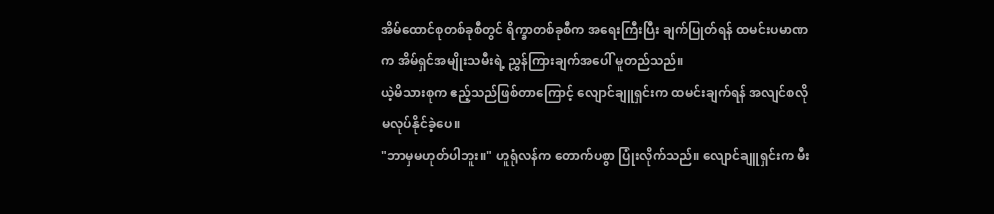အိမ်ထောင်စုတစ်ခုစီတွင် ရိက္ခာတစ်ခုစီက အရေးကြီးပြီး ချက်ပြုတ်ရန် ထမင်းပမာဏက အိမ်ရှင်အမျိုးသမီးရဲ့ ညွှန်ကြားချက်အပေါ် မူတည်သည်။
ယဲ့မိသားစုက ဧည့်သည်ဖြစ်တာကြောင့် လျောင်ချူရှင်းက ထမင်းချက်ရန် အလျင်စလိုမလုပ်နိုင်ခဲ့ပေ။
"ဘာမှမဟုတ်ပါဘူး။" ဟူရုံလန်က တောက်ပစွာ ပြုံးလိုက်သည်။ လျောင်ချူရှင်းက မီး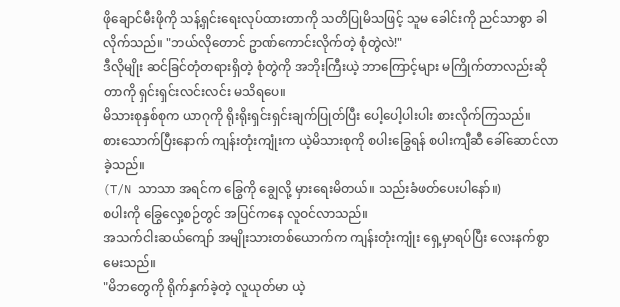ဖိုချောင်မီးဖိုကို သန့်ရှင်းရေးလုပ်ထားတာကို သတိပြုမိသဖြင့် သူမ ခေါင်းကို ညင်သာစွာ ခါလိုက်သည်။ "ဘယ်လိုတောင် ဥာဏ်ကောင်းလိုက်တဲ့ စုံတွဲလဲ!"
ဒီလိုမျိုး ဆင်ခြင်တုံတရားရှိတဲ့ စုံတွဲကို အဘိုးကြီးယဲ့ ဘာကြောင့်များ မကြိုက်တာလည်းဆိုတာကို ရှင်းရှင်းလင်းလင်း မသိရပေ။
မိသားစုနှစ်စုက ယာဂုကို ရိုးရိုးရှင်းရှင်းချက်ပြုတ်ပြီး ပေါ့ပေါ့ပါးပါး စားလိုက်ကြသည်။
စားသောက်ပြီးနောက် ကျန်းတုံးကျုံးက ယဲ့မိသားစုကို စပါးခြွေရန် စပါးကျီဆီ ခေါ်ဆောင်လာခဲ့သည်။
(T/N သာသာ အရင်က ခြွေကို ချွေလို့ မှားရေးမိတယ်။ သည်းခံဖတ်ပေးပါနော်။)
စပါးကို ခြွေလှေ့စဉ်တွင် အပြင်ကနေ လူဝင်လာသည်။
အသက်ငါးဆယ်ကျော် အမျိုးသားတစ်ယောက်က ကျန်းတုံးကျုံး ရှေ့မှာရပ်ပြီး လေးနက်စွာ မေးသည်။
"မိဘတွေကို ရိုက်နှက်ခဲ့တဲ့ လူယုတ်မာ ယဲ့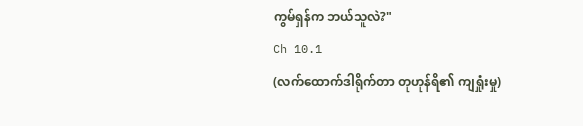ကွမ်ရှန်က ဘယ်သူလဲ?"
Ch 10.1
(လက်ထောက်ဒါရိုက်တာ တုဟုန်ရိ၏ ကျရှုံးမှု)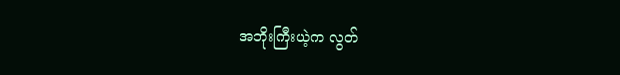အဘိုးကြီးယဲ့က လွတ်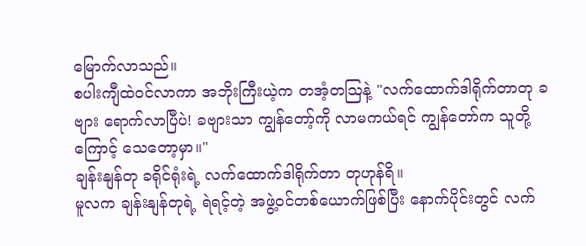မြောက်လာသည်။
စပါးကျီထဲဝင်လာကာ အဘိုးကြီးယဲ့က တအံ့တဩနဲ့ "လက်ထောက်ဒါရိုက်တာတု ခဗျား ရောက်လာပြီပဲ! ခဗျားသာ ကျွန်တော့်ကို လာမကယ်ရင် ကျွန်တော်က သူတို့ကြောင့် သေတော့မှာ။"
ချန်းနျန်တု ခရိုင်ရုံးရဲ့ လက်ထောက်ဒါရိုက်တာ တုဟုန်ရိ။
မူလက ချန်းနျန်တုရဲ့ ရဲရင့်တဲ့ အဖွဲ့ဝင်တစ်ယောက်ဖြစ်ပြီး နောက်ပိုင်းတွင် လက်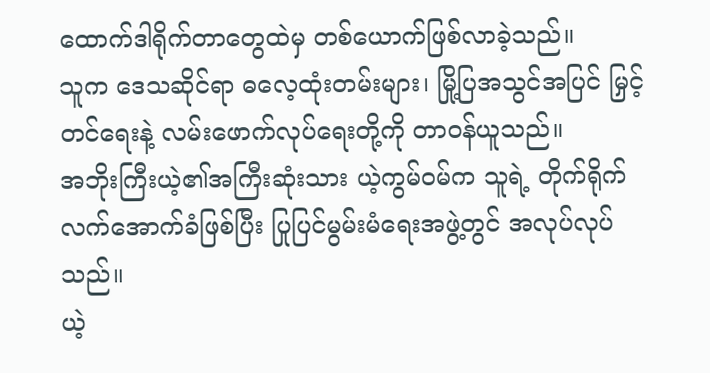ထောက်ဒါရိုက်တာတွေထဲမှ တစ်ယောက်ဖြစ်လာခဲ့သည်။
သူက ဒေသဆိုင်ရာ ဓလေ့ထုံးတမ်းများ၊ မြို့ပြအသွင်အပြင် မြှင့်တင်ရေးနဲ့ လမ်းဖောက်လုပ်ရေးတို့ကို တာဝန်ယူသည်။
အဘိုးကြီးယဲ့၏အကြီးဆုံးသား ယဲ့ကွမ်ဝမ်က သူရဲ့ တိုက်ရိုက်လက်အောက်ခံဖြစ်ပြီး ပြုပြင်မွမ်းမံရေးအဖွဲ့တွင် အလုပ်လုပ်သည်။
ယဲ့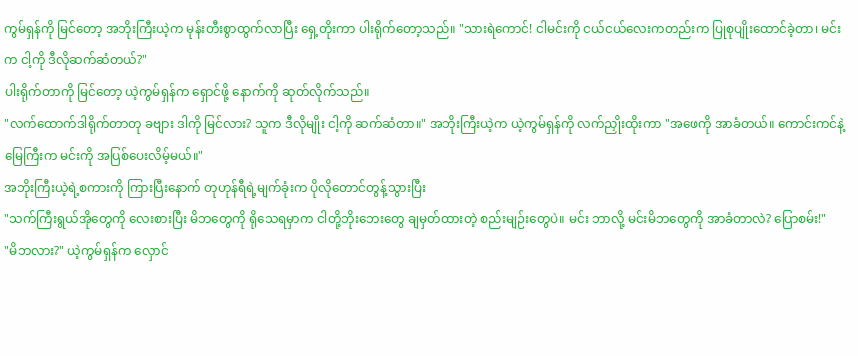ကွမ်ရှန်ကို မြင်တော့ အဘိုးကြီးယဲ့က မုန်းတီးစွာထွက်လာပြီး ရှေ့တိုးကာ ပါးရိုက်တော့သည်။ "သားရဲကောင်! ငါမင်းကို ငယ်ငယ်လေးကတည်းက ပြုစုပျိုးထောင်ခဲ့တာ၊ မင်းက ငါ့ကို ဒီလိုဆက်ဆံတယ်?"
ပါးရိုက်တာကို မြင်တော့ ယဲ့ကွမ်ရှန်က ရှောင်ဖို့ နောက်ကို ဆုတ်လိုက်သည်။
"လက်ထောက်ဒါရိုက်တာတု ခဗျား ဒါကို မြင်လား? သူက ဒီလိုမျိုး ငါ့ကို ဆက်ဆံတာ။" အဘိုးကြီးယဲ့က ယဲ့ကွမ်ရှန်ကို လက်ညှိုးထိုးကာ "အဖေကို အာခံတယ်။ ကောင်းကင်နဲ့ မြေကြီးက မင်းကို အပြစ်ပေးလိမ့်မယ်။"
အဘိုးကြီးယဲ့ရဲ့စကားကို ကြားပြီးနောက် တုဟုန်ရီရဲ့မျက်ခုံးက ပိုလိုတောင်တွန့်သွားပြီး
"သက်ကြီးရွယ်အိုတွေကို လေးစားပြီး မိဘတွေကို ရိုသေရမှာက ငါတို့ဘိုးဘေးတွေ ချမှတ်ထားတဲ့ စည်းမျဉ်းတွေပဲ။ မင်း ဘာလို့ မင်းမိဘတွေကို အာခံတာလဲ? ပြောစမ်း!"
"မိဘလား?" ယဲ့ကွမ်ရှန်က လှောင်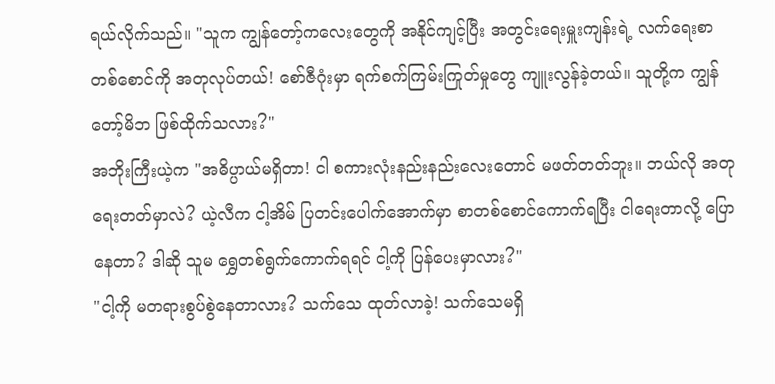ရယ်လိုက်သည်။ "သူက ကျွန်တော့်ကလေးတွေကို အနိုင်ကျင့်ပြီး အတွင်းရေးမှူးကျန်းရဲ့ လက်ရေးစာတစ်စောင်ကို အတုလုပ်တယ်! စော်ဇီဂုံးမှာ ရက်စက်ကြမ်းကြုတ်မှုတွေ ကျူးလွန်ခဲ့တယ်။ သူတို့က ကျွန်တော့်မိဘ ဖြစ်ထိုက်သလား?"
အဘိုးကြီးယဲ့က "အဓိပ္ပာယ်မရှိတာ! ငါ စကားလုံးနည်းနည်းလေးတောင် မဖတ်တတ်ဘူး။ ဘယ်လို အတုရေးတတ်မှာလဲ? ယဲ့လီက ငါ့အိမ် ပြတင်းပေါက်အောက်မှာ စာတစ်စောင်ကောက်ရပြီး ငါရေးတာလို့ ပြောနေတာ? ဒါဆို သူမ ရွှေတစ်ရွက်ကောက်ရရင် ငါ့ကို ပြန်ပေးမှာလား?"
"ငါ့ကို မတရားစွပ်စွဲနေတာလား? သက်သေ ထုတ်လာခဲ့! သက်သေမရှိ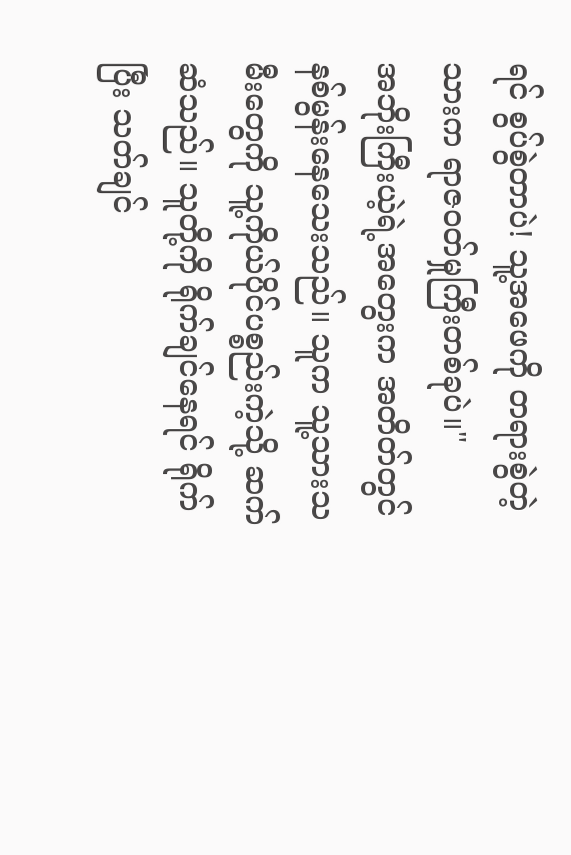ရင် စွပ်စွဲတာပဲ! သူ့အဖေကို တရားစွဲတဲ့သားက ရာဇဝတ်မှုကြီးတစ်ခုပဲ။"
အဘိုးကြီးယဲ့ရဲ့အတွေးက အတိတ်တွင် နစ်မွန်းနေသေးသည်။ သူက သူ့သားသမီးတွေကို သူ့ကိုယ်ပိုင်ပစ္စည်းကဲ့သို့ ဆက်ဆံသည်။ သူတို့ကို ရိုက်ချင်နေရင် ရိုက်ပြီး သတ်ချင်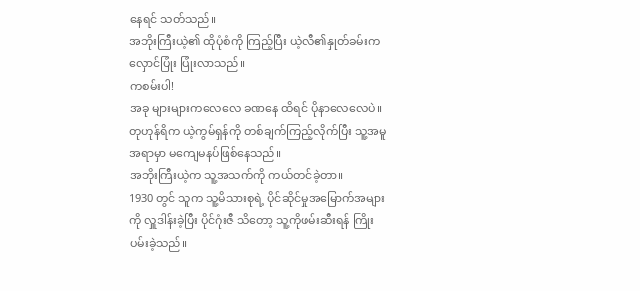နေရင် သတ်သည်။
အဘိုးကြီးယဲ့၏ ထိုပုံစံကို ကြည့်ပြီး ယဲ့လီ၏နှုတ်ခမ်းက လှောင်ပြုံး ပြုံးလာသည်။
ကစမ်းပါ!
အခု များများကလေလေ ခဏနေ ထိရင် ပိုနာလေလေပဲ။
တုဟုန်ရိက ယဲ့ကွမ်ရှန်ကို တစ်ချက်ကြည့်လိုက်ပြီး သူ့အမူအရာမှာ မကျေမနပ်ဖြစ်နေသည်။
အဘိုးကြီးယဲ့က သူ့အသက်ကို ကယ်တင်ခဲ့တာ။
1930 တွင် သူက သူ့မိသားစုရဲ့ ပိုင်ဆိုင်မှုအမြောက်အများကို လှူဒါန်းခဲ့ပြီး ပိုင်ဂုံးဇီ သိတော့ သူ့ကိုဖမ်းဆီးရန် ကြိုးပမ်းခဲ့သည်။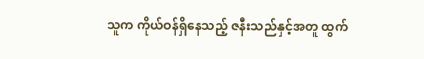သူက ကိုယ်ဝန်ရှိနေသည့် ဇနီးသည်နှင့်အတူ ထွက်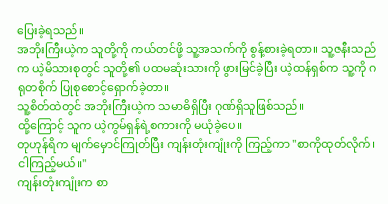ပြေးခဲ့ရသည်။
အဘိုးကြီးယဲ့က သူတို့ကို ကယ်တင်ဖို့ သူ့အသက်ကို စွန့်စားခဲ့ရတာ။ သူ့ဇနီးသည်က ယဲ့မိသားစုတွင် သူတို့၏ ပထမဆုံးသားကို ဖွားမြင်ခဲ့ပြီး ယဲ့ထန်ရှစ်က သူ့ကို ဂရုတစိုက် ပြုစုစောင့်ရှောက်ခဲ့တာ။
သူ့စိတ်ထဲတွင် အဘိုးကြီးယဲ့က သမာဓိရှိပြီး ဂုဏ်ရှိသူဖြစ်သည်။
ထို့ကြောင့် သူက ယဲ့ကွမ်ရှန်ရဲ့စကားကို မယုံခဲ့ပေ။
တုဟုန်ရိက မျက်မှောင်ကြုတ်ပြီး ကျန်းတုံးကျုံးကို ကြည့်ကာ "စာကိုထုတ်လိုက်၊ ငါကြည့်မယ်။"
ကျန်းတုံးကျုံးက စာ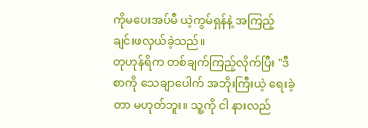ကိုမပေးအပ်မီ ယဲ့ကွမ်ရှန်နဲ့ အကြည့်ချင်းဖလှယ်ခဲ့သည်။
တုဟုန်ရိက တစ်ချက်ကြည့်လိုက်ပြီး "ဒီစာကို သေချာပေါက် အဘိုးကြီးယဲ့ ရေးခဲ့တာ မဟုတ်ဘူး။ သူ့ကို ငါ နားလည်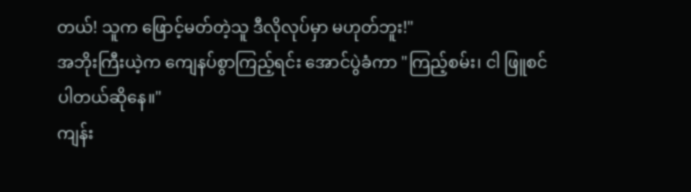တယ်! သူက ဖြောင့်မတ်တဲ့သူ ဒီလိုလုပ်မှာ မဟုတ်ဘူး!"
အဘိုးကြီးယဲ့က ကျေနပ်စွာကြည့်ရင်း အောင်ပွဲခံကာ "ကြည့်စမ်း၊ ငါ ဖြူစင်ပါတယ်ဆိုနေ။"
ကျန်း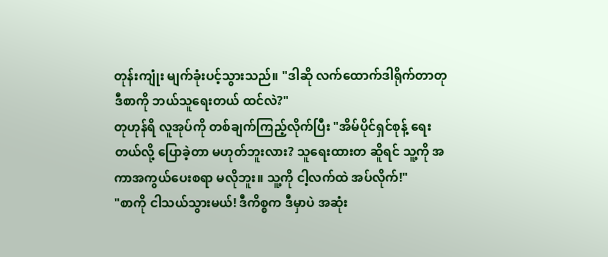တုန်းကျုံး မျက်ခုံးပင့်သွားသည်။ "ဒါဆို လက်ထောက်ဒါရိုက်တာတု ဒီစာကို ဘယ်သူရေးတယ် ထင်လဲ?"
တုဟုန်ရိ လူအုပ်ကို တစ်ချက်ကြည့်လိုက်ပြီး "အိမ်ပိုင်ရှင်စုန့် ရေးတယ်လို့ ပြောခဲ့တာ မဟုတ်ဘူးလား? သူရေးထားတ ဆိူရင် သူ့ကို အကာအကွယ်ပေးစရာ မလိုဘူး။ သူ့ကို ငါ့လက်ထဲ အပ်လိုက်!"
"စာကို ငါသယ်သွားမယ်! ဒီကိစ္စက ဒီမှာပဲ အဆုံး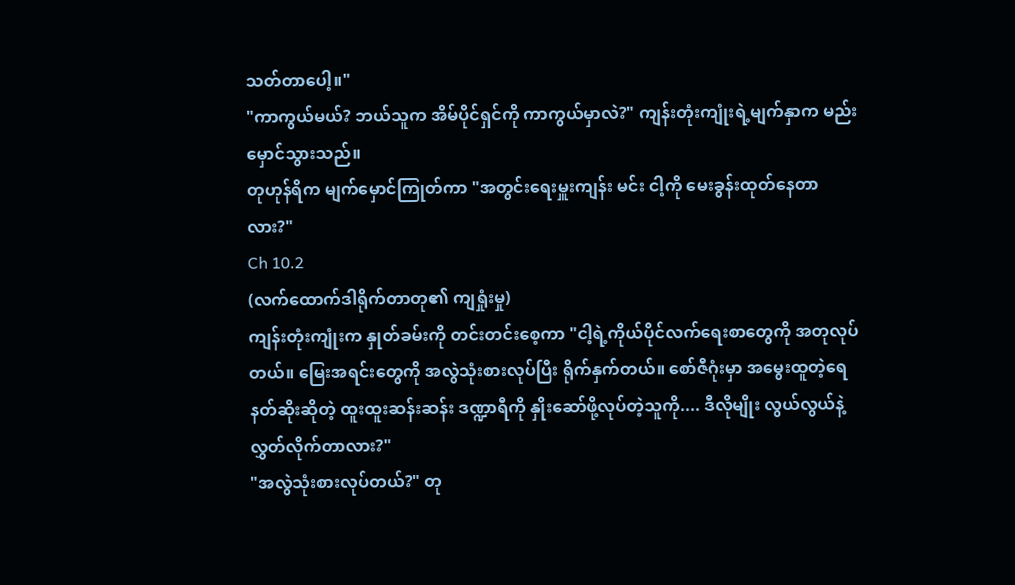သတ်တာပေါ့။"
"ကာကွယ်မယ်? ဘယ်သူက အိမ်ပိုင်ရှင်ကို ကာကွယ်မှာလဲ?" ကျန်းတုံးကျုံးရဲ့မျက်နှာက မည်းမှောင်သွားသည်။
တုဟုန်ရိက မျက်မှောင်ကြုတ်ကာ "အတွင်းရေးမှူးကျန်း မင်း ငါ့ကို မေးခွန်းထုတ်နေတာလား?"
Ch 10.2
(လက်ထောက်ဒါရိုက်တာတု၏ ကျရှုံးမှု)
ကျန်းတုံးကျုံးက နှုတ်ခမ်းကို တင်းတင်းစေ့ကာ "ငါ့ရဲ့ကိုယ်ပိုင်လက်ရေးစာတွေကို အတုလုပ်တယ်။ မြေးအရင်းတွေကို အလွဲသုံးစားလုပ်ပြီး ရိုက်နှက်တယ်။ စော်ဇီဂုံးမှာ အမွေးထူတဲ့ရေနတ်ဆိုးဆိုတဲ့ ထူးထူးဆန်းဆန်း ဒဏ္ဍာရီကို နှိုးဆော်ဖို့လုပ်တဲ့သူကို.... ဒီလိုမျိုး လွယ်လွယ်နဲ့ လွှတ်လိုက်တာလား?"
"အလွဲသုံးစားလုပ်တယ်?" တု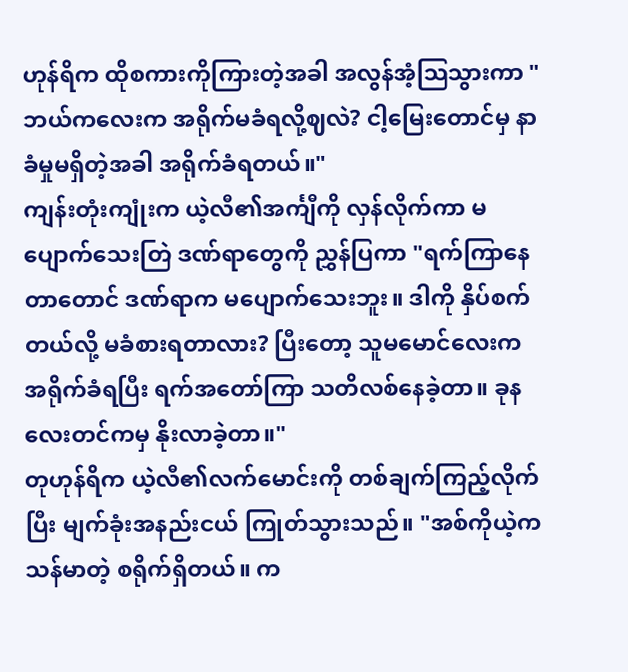ဟုန်ရိက ထိုစကားကိုကြားတဲ့အခါ အလွန်အံ့သြသွားကာ "ဘယ်ကလေးက အရိုက်မခံရလို့ဈလဲ? ငါ့မြေးတောင်မှ နာခံမှုမရှိတဲ့အခါ အရိုက်ခံရတယ်။"
ကျန်းတုံးကျုံးက ယဲ့လီ၏အင်္ကျီကို လှန်လိုက်ကာ မပျောက်သေးတြဲ ဒဏ်ရာတွေကို ညွှန်ပြကာ "ရက်ကြာနေတာတောင် ဒဏ်ရာက မပျောက်သေးဘူး။ ဒါကို နှိပ်စက်တယ်လို့ မခံစားရတာလား? ပြီးတော့ သူမမောင်လေးက အရိုက်ခံရပြီး ရက်အတော်ကြာ သတိလစ်နေခဲ့တာ။ ခုနလေးတင်ကမှ နိုးလာခဲ့တာ။"
တုဟုန်ရိက ယဲ့လီ၏လက်မောင်းကို တစ်ချက်ကြည့်လိုက်ပြီး မျက်ခုံးအနည်းငယ် ကြုတ်သွားသည်။ "အစ်ကိုယဲ့က သန်မာတဲ့ စရိုက်ရှိတယ်။ က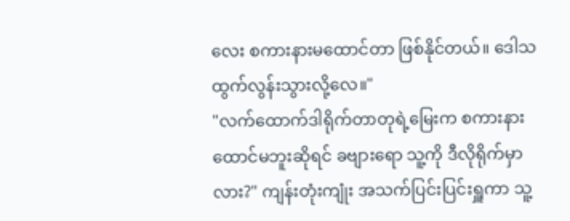လေး စကားနားမထောင်တာ ဖြစ်နိုင်တယ်။ ဒေါသထွက်လွန်းသွားလို့လေ။"
"လက်ထောက်ဒါရိုက်တာတုရဲ့မြေးက စကားနားထောင်မဘူးဆိုရင် ခဗျားရော သူ့ကို ဒီလိုရိုက်မှာလား?" ကျန်းတုံးကျုံး အသက်ပြင်းပြင်းရှူကာ သူ့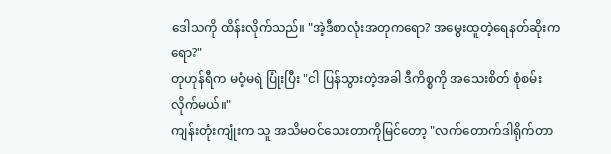ဒေါသကို ထိန်းလိုက်သည်။ "အဲ့ဒီစာလုံးအတုကရော? အမွေးထူတဲ့ရေနတ်ဆိုးကရော?"
တုဟုန်ရီက မဝံ့မရဲ ပြုံးပြီး "ငါ ပြန်သွားတဲ့အခါ ဒီကိစ္စကို အသေးစိတ် စုံစမ်းလိုက်မယ်။"
ကျန်းတုံးကျုံးက သူ အသိမဝင်သေးတာကိုမြင်တော့ "လက်တောက်ဒါရိုက်တာ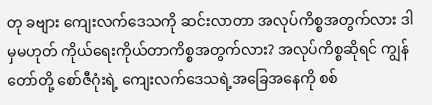တု ခဗျား ကျေးလက်ဒေသကို ဆင်းလာတာ အလုပ်ကိစ္စအတွက်လား ဒါမှမဟုတ် ကိုယ်ရေးကိုယ်တာကိစ္စအတွက်လား? အလုပ်ကိစ္စဆိုရင် ကျွန်တော်တို့ စော်ဇီဂုံးရဲ့ ကျေးလက်ဒေသရဲ့အခြေအနေကို စစ်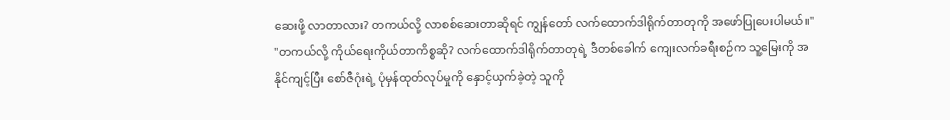ဆေးဖို့ လာတာလား? တကယ်လို့ လာစစ်ဆေးတာဆိုရင် ကျွန်တော် လက်ထောက်ဒါရိုက်တာတုကို အဖော်ပြုပေးပါမယ်။"
"တကယ်လို့ ကိုယ်ရေးကိုယ်တာကိစ္စဆို? လက်ထောက်ဒါရိုက်တာတုရဲ့ ဒီတစ်ခေါက် ကျေးလက်ခရီးစဉ်က သူ့မြေးကို အနိုင်ကျင့်ပြီး စော်ဇီဂုံးရဲ့ ပုံမှန်ထုတ်လုပ်မှုကို နှောင့်ယှက်ခဲ့တဲ့ သူကို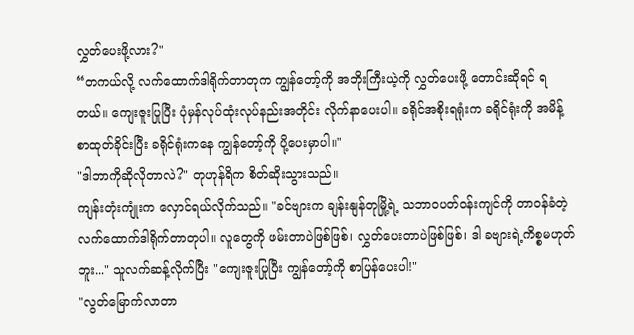လွှတ်ပေးဖို့လား?"
“တကယ်လို့ လက်ထောက်ဒါရိုက်တာတုက ကျွန်တော့်ကို အဘိုးကြီးယဲ့ကို လွှတ်ပေးဖို့ တောင်းဆိုရင် ရတယ်။ ကျေးဇူးပြုပြီး ပုံမှန်လုပ်ထုံးလုပ်နည်းအတိုင်း လိုက်နာပေးပါ။ ခရိုင်အစိုးရရုံးက ခရိုင်ရုံးကို အမိန့်စာထုတ်ခိုင်းပြီး ခရိုင်ရုံးကနေ ကျွန်တော့်ကို ပို့ပေးမှာပါ။"
"ဒါဘာကိုဆိုလိုတာလဲ?" တုဟုန်ရိက စိတ်ဆိုးသွားသည်။
ကျန်းတုံးကျုံးက လှောင်ရယ်လိုက်သည်။ "ခင်ဗျားက ချန်းနျန်တုမြို့ရဲ့ သဘာဝပတ်ဝန်းကျင်ကို တာဝန်ခံတဲ့ လက်ထောက်ဒါရိုက်တာတုပါ။ လူတွေကို ဖမ်းတာပဲဖြစ်ဖြစ်၊ လွှတ်ပေးတာပဲဖြစ်ဖြစ်၊ ဒါ ခဗျားရဲ့ကိစ္စမဟုတ်ဘူး..." သူလက်ဆန့်လိုက်ပြီး "ကျေးဇူးပြုပြီး ကျွန်တော့်ကို စာပြန်ပေးပါ!"
"လွတ်မြောက်လာတာ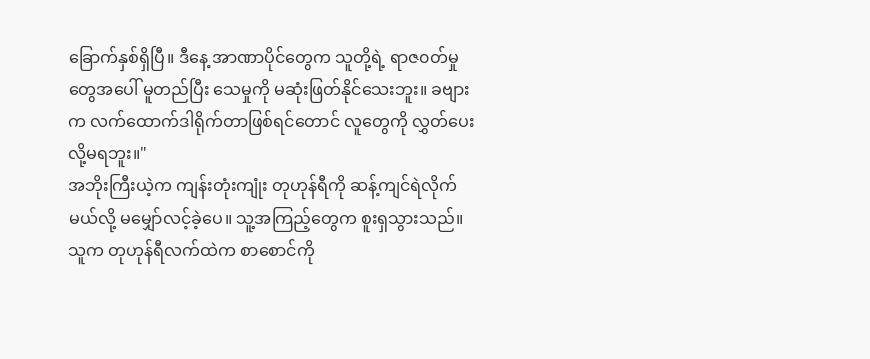ခြောက်နှစ်ရှိပြီ။ ဒီနေ့ အာဏာပိုင်တွေက သူတို့ရဲ့ ရာဇ၀တ်မှုတွေအပေါ် မူတည်ပြီး သေမှုကို မဆုံးဖြတ်နိုင်သေးဘူး။ ခဗျားက လက်ထောက်ဒါရိုက်တာဖြစ်ရင်တောင် လူတွေကို လွှတ်ပေးလို့မရဘူး။"
အဘိုးကြီးယဲ့က ကျန်းတုံးကျုံး တုဟုန်ရီကို ဆန့်ကျင်ရဲလိုက်မယ်လို့ မမျှော်လင့်ခဲ့ပေ။ သူ့အကြည့်တွေက စူးရှသွားသည်။
သူက တုဟုန်ရီလက်ထဲက စာစောင်ကို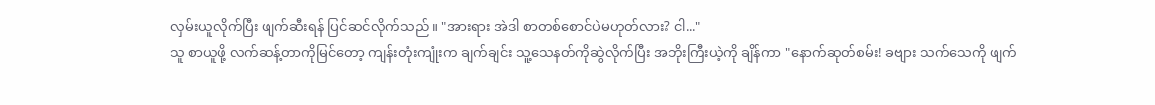လှမ်းယူလိုက်ပြီး ဖျက်ဆီးရန် ပြင်ဆင်လိုက်သည်။ "အားရား အဲဒါ စာတစ်စောင်ပဲမဟုတ်လား? ငါ..."
သူ စာယူဖို့ လက်ဆန့်တာကိုမြင်တော့ ကျန်းတုံးကျုံးက ချက်ချင်း သူ့သေနတ်ကိုဆွဲလိုက်ပြီး အဘိုးကြီးယဲ့ကို ချိန်ကာ "နောက်ဆုတ်စမ်း! ခဗျား သက်သေကို ဖျက်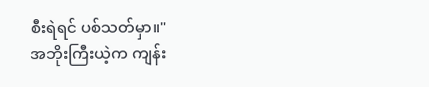စီးရဲရင် ပစ်သတ်မှာ။"
အဘိုးကြီးယဲ့က ကျန်း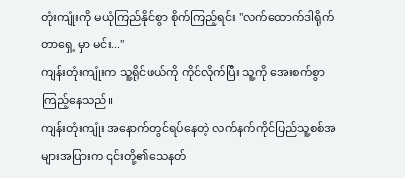တုံးကျုံးကို မယုံကြည်နိုင်စွာ စိုက်ကြည့်ရင်း "လက်ထောက်ဒါရိုက်တာရှေ့ မှာ မင်း..."
ကျန်းတုံးကျုံးက သူ့ရိုင်ဖယ်ကို ကိုင်လိုက်ပြီး သူ့ကို အေးစက်စွာ ကြည့်နေသည်။
ကျန်းတုံးကျုံး အနောက်တွင်ရပ်နေတဲ့ လက်နက်ကိုင်ပြည်သူ့စစ်အများအပြားက ၎င်းတို့၏သေနတ်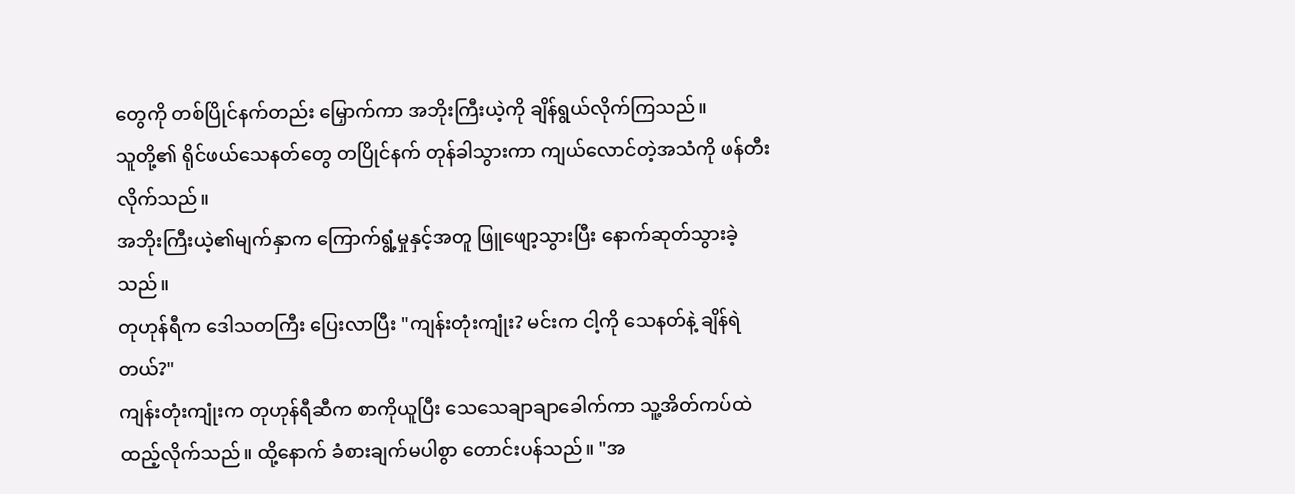တွေကို တစ်ပြိုင်နက်တည်း မြှောက်ကာ အဘိုးကြီးယဲ့ကို ချိန်ရွယ်လိုက်ကြသည်။
သူတို့၏ ရိုင်ဖယ်သေနတ်တွေ တပြိုင်နက် တုန်ခါသွားကာ ကျယ်လောင်တဲ့အသံကို ဖန်တီးလိုက်သည်။
အဘိုးကြီးယဲ့၏မျက်နှာက ကြောက်ရွံ့မှုနှင့်အတူ ဖြူဖျော့သွားပြီး နောက်ဆုတ်သွားခဲ့သည်။
တုဟုန်ရီက ဒေါသတကြီး ပြေးလာပြီး "ကျန်းတုံးကျုံး? မင်းက ငါ့ကို သေနတ်နဲ့ ချိန်ရဲတယ်?"
ကျန်းတုံးကျုံးက တုဟုန်ရီဆီက စာကိုယူပြီး သေသေချာချာခေါက်ကာ သူ့အိတ်ကပ်ထဲထည့်လိုက်သည်။ ထို့နောက် ခံစားချက်မပါစွာ တောင်းပန်သည်။ "အ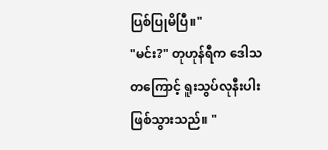ပြစ်ပြုမိပြီ။"
"မင်း?" တုဟုန်ရီက ဒေါသတကြောင့် ရူးသွပ်လုနီးပါး ဖြစ်သွားသည်။ "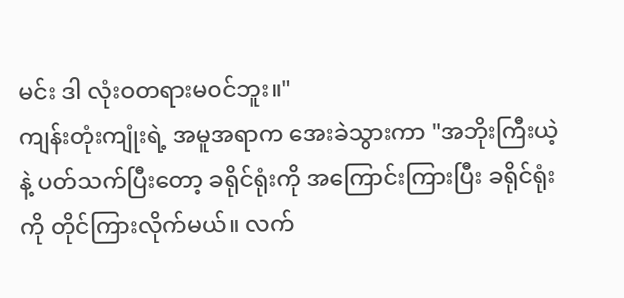မင်း ဒါ လုံးဝတရားမ၀င်ဘူး။"
ကျန်းတုံးကျုံးရဲ့ အမူအရာက အေးခဲသွားကာ "အဘိုးကြီးယဲ့နဲ့ ပတ်သက်ပြီးတော့ ခရိုင်ရုံးကို အကြောင်းကြားပြီး ခရိုင်ရုံးကို တိုင်ကြားလိုက်မယ်။ လက်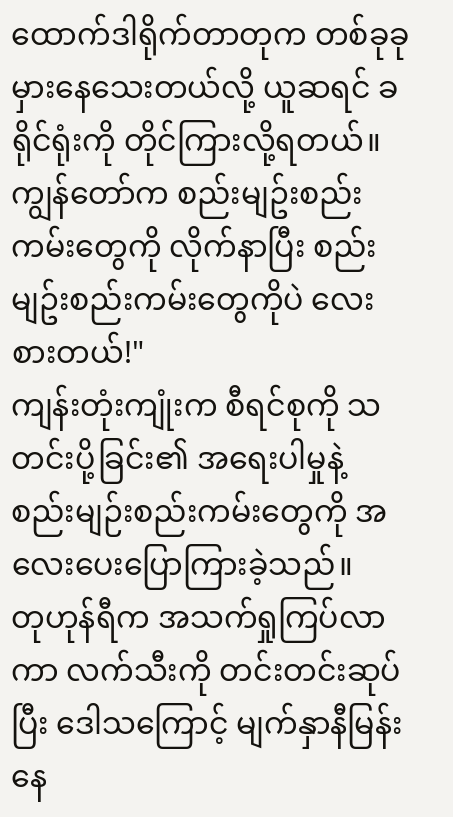ထောက်ဒါရိုက်တာတုက တစ်ခုခုမှားနေသေးတယ်လို့ ယူဆရင် ခရိုင်ရုံးကို တိုင်ကြားလို့ရတယ်။ ကျွန်တော်က စည်းမျဥ်းစည်းကမ်းတွေကို လိုက်နာပြီး စည်းမျဥ်းစည်းကမ်းတွေကိုပဲ လေးစားတယ်!"
ကျန်းတုံးကျုံးက စီရင်စုကို သတင်းပို့ခြင်း၏ အရေးပါမှုနဲ့ စည်းမျဉ်းစည်းကမ်းတွေကို အလေးပေးပြောကြားခဲ့သည်။
တုဟုန်ရီက အသက်ရှုကြပ်လာကာ လက်သီးကို တင်းတင်းဆုပ်ပြီး ဒေါသကြောင့် မျက်နှာနီမြန်းနေ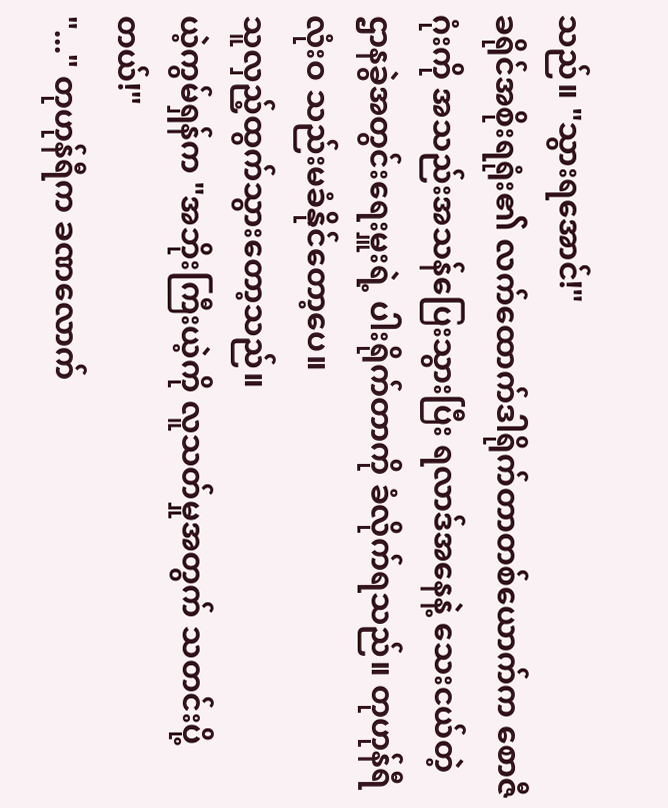သည်။ "သွားရအောင်!"
ခရိုင်အစိုးရရုံး၏ လက်ထောက်ဒါရိုက်တာတစ်ယောက်က စောဇီဂုံးကို အသည်းအသန်ပြေးသွားပြီး ရလာဒ်အနေနဲ့ သေးငယ်တဲ့ ဌာနခွဲအတွင်းရေးမှူးရဲ့ ပါးရိုက်တာကို ခံလိုက်ရသည်။ တုဟုန်ရီ လုံးဝ သည်းမခံနိုင်တော့ပေ။
သူလှည့်ထွက်သွားတော့သည်။
ယဲ့ကွမ်ရှန်က "အဘိုးကြီးယဲ့ကို လူသတ်မှုအတွက် သတင်းပို့တယ်!"
"..." တုဟုန်ရီက ခဏလောက်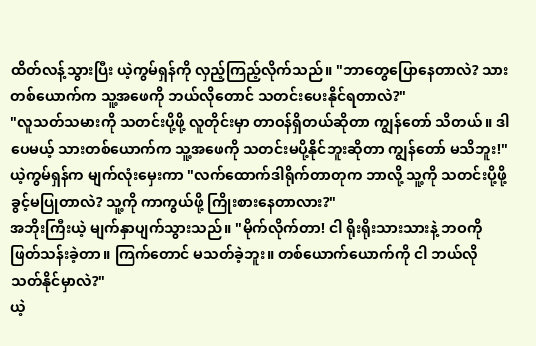ထိတ်လန့်သွားပြီး ယဲ့ကွမ်ရှန်ကို လှည့်ကြည့်လိုက်သည်။ "ဘာတွေပြောနေတာလဲ? သားတစ်ယောက်က သူ့အဖေကို ဘယ်လိုတောင် သတင်းပေးနိုင်ရတာလဲ?"
"လူသတ်သမားကို သတင်းပို့ဖို့ လူတိုင်းမှာ တာဝန်ရှိတယ်ဆိုတာ ကျွန်တော် သိတယ်။ ဒါပေမယ့် သားတစ်ယောက်က သူ့အဖေကို သတင်းမပို့နိုင်ဘူးဆိုတာ ကျွန်တော် မသိဘူး!" ယဲ့ကွမ်ရှန်က မျက်လုံးမှေးကာ "လက်ထောက်ဒါရိုက်တာတုက ဘာလို့ သူ့ကို သတင်းပို့ဖို့ ခွင့်မပြုတာလဲ? သူ့ကို ကာကွယ်ဖို့ ကြိုးစားနေတာလား?"
အဘိုးကြီးယဲ့ မျက်နှာပျက်သွားသည်။ "မိုက်လိုက်တာ! ငါ ရိုးရိုးသားသားနဲ့ ဘဝကို ဖြတ်သန်းခဲ့တာ။ ကြက်တောင် မသတ်ခဲ့ဘူး။ တစ်ယောက်ယောက်ကို ငါ ဘယ်လို သတ်နိုင်မှာလဲ?"
ယဲ့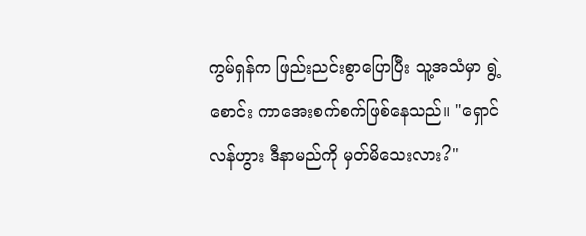ကွမ်ရှန်က ဖြည်းညင်းစွာပြောပြီး သူ့အသံမှာ ရွဲ့စောင်း ကာအေးစက်စက်ဖြစ်နေသည်။ "ရှောင်လန်ဟွား ဒီနာမည်ကို မှတ်မိသေးလား?"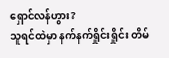ရှောင်လန်ဟွား?
သူရင်ထဲမှာ နက်နက်ရှိုင်းရှိုင်း တိမ်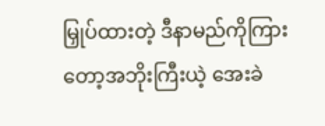မြှုပ်ထားတဲ့ ဒီနာမည်ကိုကြားတော့အဘိုးကြီးယဲ့ အေးခဲ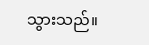သွားသည်။